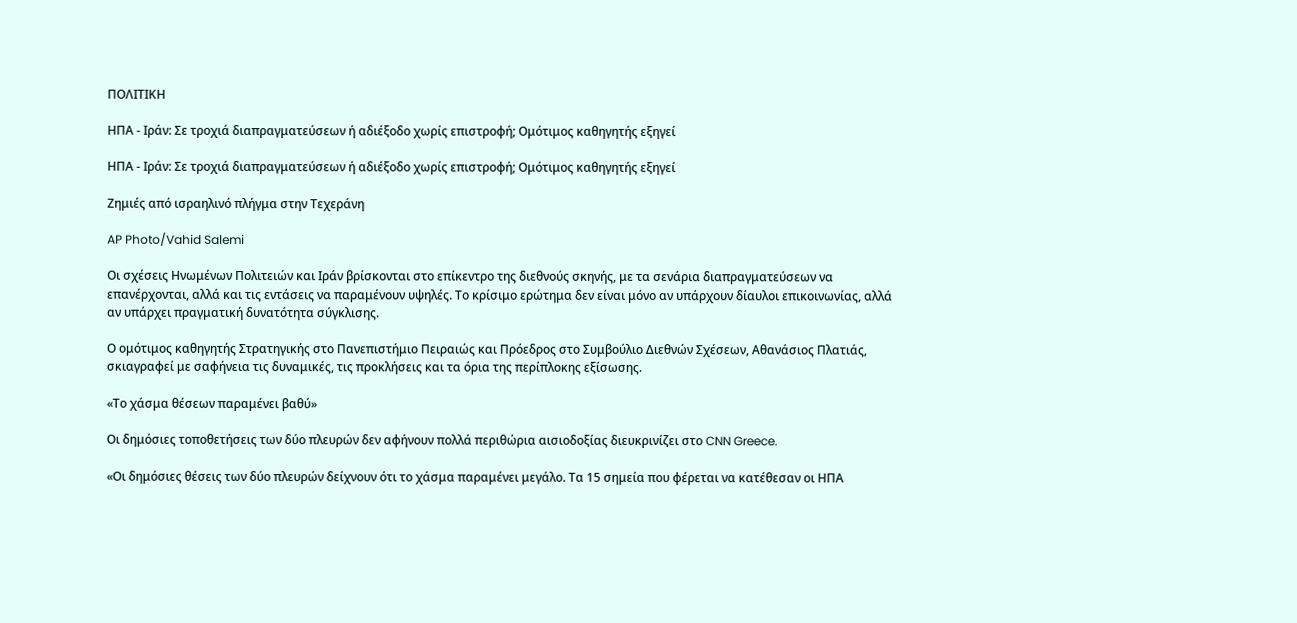ΠΟΛΙΤΙΚΗ

ΗΠΑ - Ιράν: Σε τροχιά διαπραγματεύσεων ή αδιέξοδο χωρίς επιστροφή; Ομότιμος καθηγητής εξηγεί

ΗΠΑ - Ιράν: Σε τροχιά διαπραγματεύσεων ή αδιέξοδο χωρίς επιστροφή; Ομότιμος καθηγητής εξηγεί

Ζημιές από ισραηλινό πλήγμα στην Τεχεράνη

AP Photo/Vahid Salemi

Οι σχέσεις Ηνωμένων Πολιτειών και Ιράν βρίσκονται στο επίκεντρο της διεθνούς σκηνής, με τα σενάρια διαπραγματεύσεων να επανέρχονται, αλλά και τις εντάσεις να παραμένουν υψηλές. Το κρίσιμο ερώτημα δεν είναι μόνο αν υπάρχουν δίαυλοι επικοινωνίας, αλλά αν υπάρχει πραγματική δυνατότητα σύγκλισης.

Ο ομότιμος καθηγητής Στρατηγικής στο Πανεπιστήμιο Πειραιώς και Πρόεδρος στο Συμβούλιο Διεθνών Σχέσεων, Αθανάσιος Πλατιάς, σκιαγραφεί με σαφήνεια τις δυναμικές, τις προκλήσεις και τα όρια της περίπλοκης εξίσωσης.

«Το χάσμα θέσεων παραμένει βαθύ»

Oι δημόσιες τοποθετήσεις των δύο πλευρών δεν αφήνουν πολλά περιθώρια αισιοδοξίας διευκρινίζει στο CNN Greece.

«Οι δημόσιες θέσεις των δύο πλευρών δείχνουν ότι το χάσμα παραμένει μεγάλο. Τα 15 σημεία που φέρεται να κατέθεσαν οι ΗΠΑ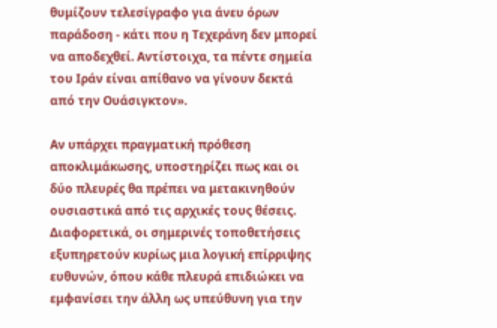θυμίζουν τελεσίγραφο για άνευ όρων παράδοση - κάτι που η Τεχεράνη δεν μπορεί να αποδεχθεί. Αντίστοιχα, τα πέντε σημεία του Ιράν είναι απίθανο να γίνουν δεκτά από την Ουάσιγκτον».

Αν υπάρχει πραγματική πρόθεση αποκλιμάκωσης, υποστηρίζει πως και οι δύο πλευρές θα πρέπει να μετακινηθούν ουσιαστικά από τις αρχικές τους θέσεις. Διαφορετικά, οι σημερινές τοποθετήσεις εξυπηρετούν κυρίως μια λογική επίρριψης ευθυνών, όπου κάθε πλευρά επιδιώκει να εμφανίσει την άλλη ως υπεύθυνη για την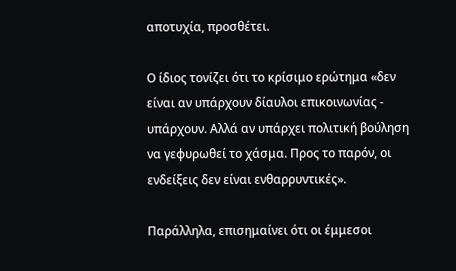αποτυχία, προσθέτει.

Ο ίδιος τονίζει ότι το κρίσιμο ερώτημα «δεν είναι αν υπάρχουν δίαυλοι επικοινωνίας - υπάρχουν. Αλλά αν υπάρχει πολιτική βούληση να γεφυρωθεί το χάσμα. Προς το παρόν, οι ενδείξεις δεν είναι ενθαρρυντικές».

Παράλληλα, επισημαίνει ότι οι έμμεσοι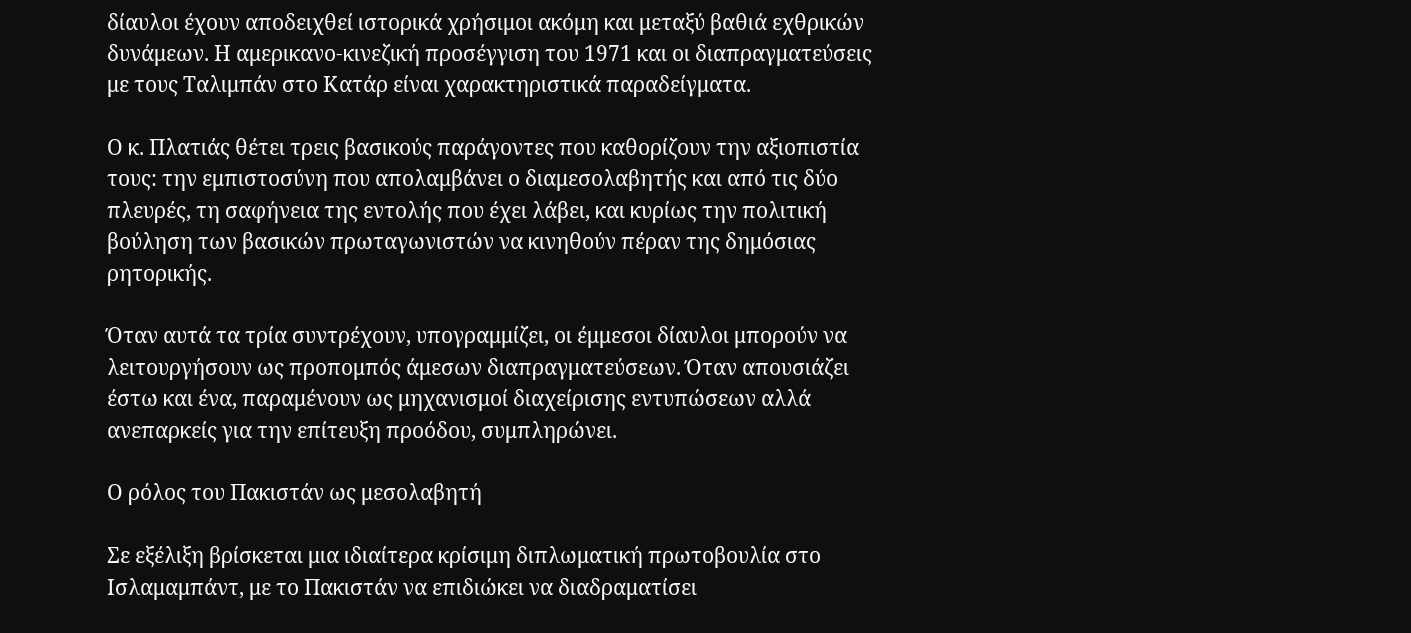δίαυλοι έχουν αποδειχθεί ιστορικά χρήσιμοι ακόμη και μεταξύ βαθιά εχθρικών δυνάμεων. Η αμερικανο-κινεζική προσέγγιση του 1971 και οι διαπραγματεύσεις με τους Ταλιμπάν στο Κατάρ είναι χαρακτηριστικά παραδείγματα.

Ο κ. Πλατιάς θέτει τρεις βασικούς παράγοντες που καθορίζουν την αξιοπιστία τους: την εμπιστοσύνη που απολαμβάνει ο διαμεσολαβητής και από τις δύο πλευρές, τη σαφήνεια της εντολής που έχει λάβει, και κυρίως την πολιτική βούληση των βασικών πρωταγωνιστών να κινηθούν πέραν της δημόσιας ρητορικής.

Όταν αυτά τα τρία συντρέχουν, υπογραμμίζει, οι έμμεσοι δίαυλοι μπορούν να λειτουργήσουν ως προπομπός άμεσων διαπραγματεύσεων. Όταν απουσιάζει έστω και ένα, παραμένουν ως μηχανισμοί διαχείρισης εντυπώσεων αλλά ανεπαρκείς για την επίτευξη προόδου, συμπληρώνει.

Ο ρόλος του Πακιστάν ως μεσολαβητή

Σε εξέλιξη βρίσκεται μια ιδιαίτερα κρίσιμη διπλωματική πρωτοβουλία στο Ισλαμαμπάντ, με το Πακιστάν να επιδιώκει να διαδραματίσει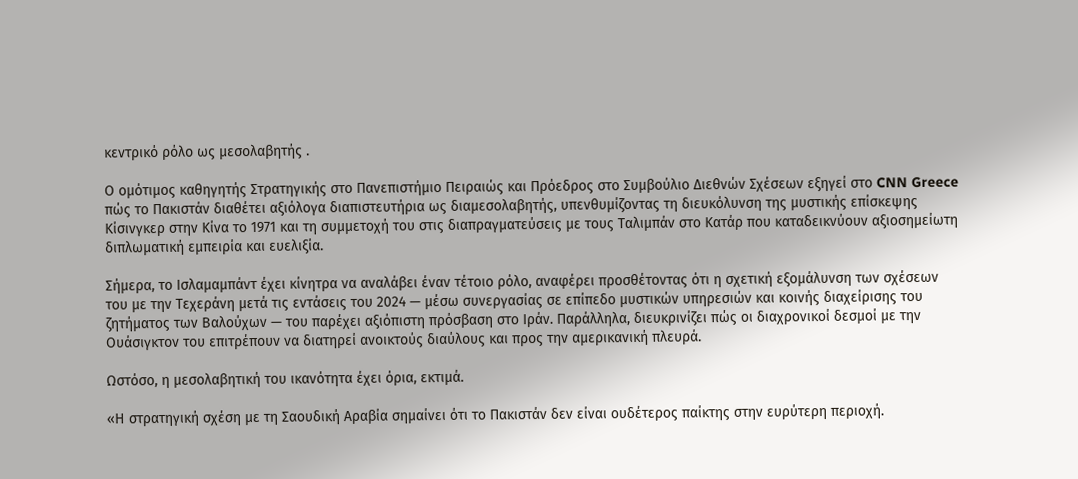κεντρικό ρόλο ως μεσολαβητής .

Ο ομότιμος καθηγητής Στρατηγικής στο Πανεπιστήμιο Πειραιώς και Πρόεδρος στο Συμβούλιο Διεθνών Σχέσεων εξηγεί στο CNN Greece πώς το Πακιστάν διαθέτει αξιόλογα διαπιστευτήρια ως διαμεσολαβητής, υπενθυμίζοντας τη διευκόλυνση της μυστικής επίσκεψης Κίσινγκερ στην Κίνα το 1971 και τη συμμετοχή του στις διαπραγματεύσεις με τους Ταλιμπάν στο Κατάρ που καταδεικνύουν αξιοσημείωτη διπλωματική εμπειρία και ευελιξία.

Σήμερα, το Ισλαμαμπάντ έχει κίνητρα να αναλάβει έναν τέτοιο ρόλο, αναφέρει προσθέτοντας ότι η σχετική εξομάλυνση των σχέσεων του με την Τεχεράνη μετά τις εντάσεις του 2024 — μέσω συνεργασίας σε επίπεδο μυστικών υπηρεσιών και κοινής διαχείρισης του ζητήματος των Βαλούχων — του παρέχει αξιόπιστη πρόσβαση στο Ιράν. Παράλληλα, διευκρινίζει πώς οι διαχρονικοί δεσμοί με την Ουάσιγκτον του επιτρέπουν να διατηρεί ανοικτούς διαύλους και προς την αμερικανική πλευρά.

Ωστόσο, η μεσολαβητική του ικανότητα έχει όρια, εκτιμά.

«Η στρατηγική σχέση με τη Σαουδική Αραβία σημαίνει ότι το Πακιστάν δεν είναι ουδέτερος παίκτης στην ευρύτερη περιοχή.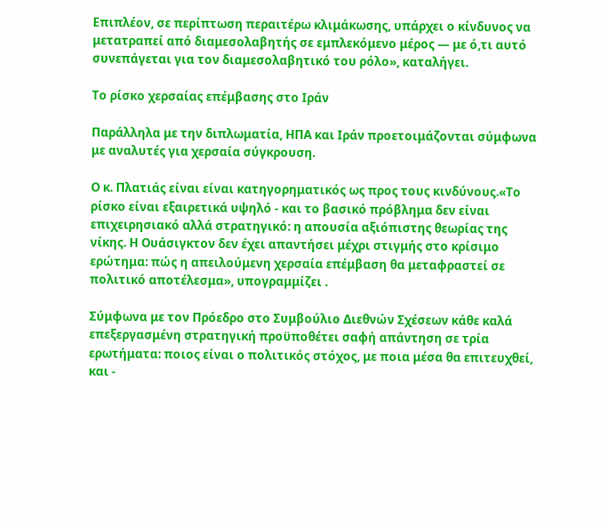Επιπλέον, σε περίπτωση περαιτέρω κλιμάκωσης, υπάρχει ο κίνδυνος να μετατραπεί από διαμεσολαβητής σε εμπλεκόμενο μέρος — με ό,τι αυτό συνεπάγεται για τον διαμεσολαβητικό του ρόλο», καταλήγει.

Το ρίσκο χερσαίας επέμβασης στο Ιράν

Παράλληλα με την διπλωματία, ΗΠΑ και Ιράν προετοιμάζονται σύμφωνα με αναλυτές για χερσαία σύγκρουση.

Ο κ. Πλατιάς είναι είναι κατηγορηματικός ως προς τους κινδύνους.«Το ρίσκο είναι εξαιρετικά υψηλό - και το βασικό πρόβλημα δεν είναι επιχειρησιακό αλλά στρατηγικό: η απουσία αξιόπιστης θεωρίας της νίκης. Η Ουάσιγκτον δεν έχει απαντήσει μέχρι στιγμής στο κρίσιμο ερώτημα: πώς η απειλούμενη χερσαία επέμβαση θα μεταφραστεί σε πολιτικό αποτέλεσμα», υπογραμμίζει .

Σύμφωνα με τον Πρόεδρο στο Συμβούλιο Διεθνών Σχέσεων κάθε καλά επεξεργασμένη στρατηγική προϋποθέτει σαφή απάντηση σε τρία ερωτήματα: ποιος είναι ο πολιτικός στόχος, με ποια μέσα θα επιτευχθεί, και -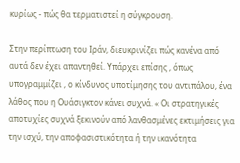κυρίως - πώς θα τερματιστεί η σύγκρουση.

Στην περίπτωση του Ιράν, διευκρινίζει πώς κανένα από αυτά δεν έχει απαντηθεί. Υπάρχει επίσης , όπως υπογραμμίζει , ο κίνδυνος υποτίμησης του αντιπάλου, ένα λάθος που η Ουάσιγκτον κάνει συχνά. « Οι στρατηγικές αποτυχίες συχνά ξεκινούν από λανθασμένες εκτιμήσεις για την ισχύ, την αποφασιστικότητα ή την ικανότητα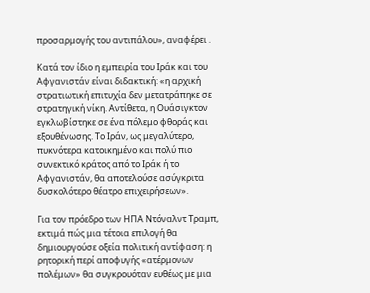προσαρμογής του αντιπάλου», αναφέρει .

Κατά τον ίδιο η εμπειρία του Ιράκ και του Αφγανιστάν είναι διδακτική: «η αρχική στρατιωτική επιτυχία δεν μετατράπηκε σε στρατηγική νίκη. Αντίθετα, η Ουάσιγκτον εγκλωβίστηκε σε ένα πόλεμο φθοράς και εξουθένωσης. Το Ιράν, ως μεγαλύτερο, πυκνότερα κατοικημένο και πολύ πιο συνεκτικό κράτος από το Ιράκ ή το Αφγανιστάν, θα αποτελούσε ασύγκριτα δυσκολότερο θέατρο επιχειρήσεων».

Για τον πρόεδρο των ΗΠΑ Ντόναλντ Τραμπ, εκτιμά πώς μια τέτοια επιλογή θα δημιουργούσε οξεία πολιτική αντίφαση: η ρητορική περί αποφυγής «ατέρμονων πολέμων» θα συγκρουόταν ευθέως με μια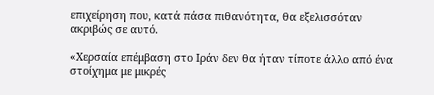επιχείρηση που, κατά πάσα πιθανότητα, θα εξελισσόταν ακριβώς σε αυτό.

«Χερσαία επέμβαση στο Ιράν δεν θα ήταν τίποτε άλλο από ένα στοίχημα με μικρές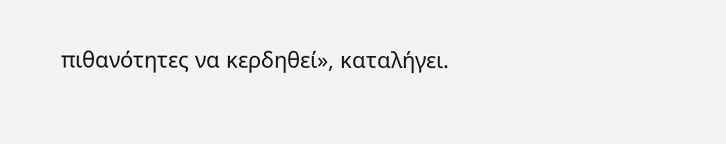πιθανότητες να κερδηθεί», καταλήγει.